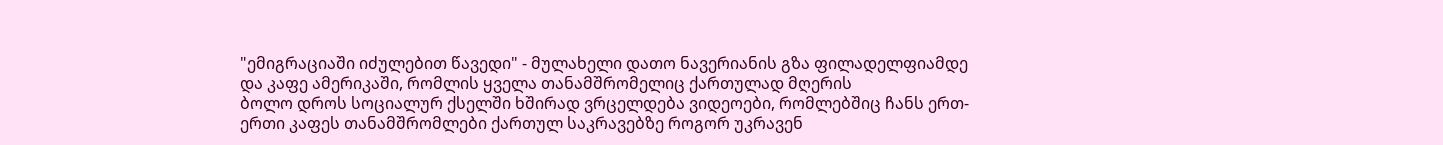"ემიგრაციაში იძულებით წავედი" - მულახელი დათო ნავერიანის გზა ფილადელფიამდე და კაფე ამერიკაში, რომლის ყველა თანამშრომელიც ქართულად მღერის
ბოლო დროს სოციალურ ქსელში ხშირად ვრცელდება ვიდეოები, რომლებშიც ჩანს ერთ-ერთი კაფეს თანამშრომლები ქართულ საკრავებზე როგორ უკრავენ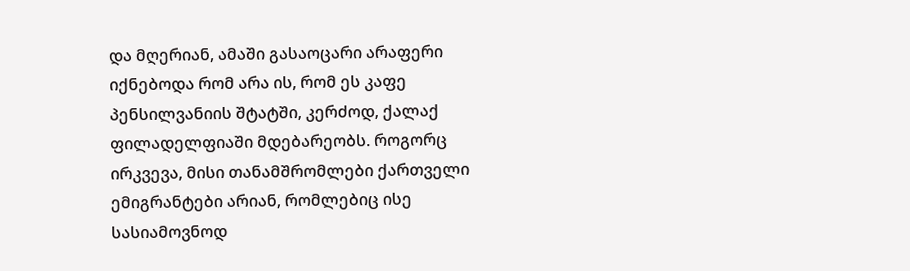და მღერიან, ამაში გასაოცარი არაფერი იქნებოდა რომ არა ის, რომ ეს კაფე პენსილვანიის შტატში, კერძოდ, ქალაქ ფილადელფიაში მდებარეობს. როგორც ირკვევა, მისი თანამშრომლები ქართველი ემიგრანტები არიან, რომლებიც ისე სასიამოვნოდ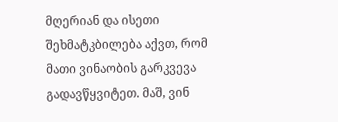მღერიან და ისეთი შეხმატკბილება აქვთ, რომ მათი ვინაობის გარკვევა გადავწყვიტეთ. მაშ, ვინ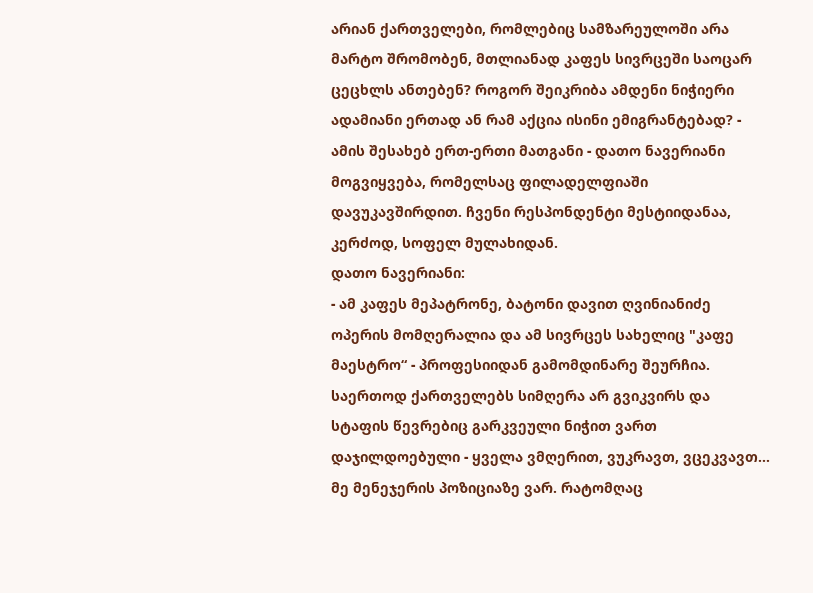არიან ქართველები, რომლებიც სამზარეულოში არა მარტო შრომობენ, მთლიანად კაფეს სივრცეში საოცარ ცეცხლს ანთებენ? როგორ შეიკრიბა ამდენი ნიჭიერი ადამიანი ერთად ან რამ აქცია ისინი ემიგრანტებად? - ამის შესახებ ერთ-ერთი მათგანი - დათო ნავერიანი მოგვიყვება, რომელსაც ფილადელფიაში დავუკავშირდით. ჩვენი რესპონდენტი მესტიიდანაა, კერძოდ, სოფელ მულახიდან.
დათო ნავერიანი:
- ამ კაფეს მეპატრონე, ბატონი დავით ღვინიანიძე ოპერის მომღერალია და ამ სივრცეს სახელიც "კაფე მაესტრო“ - პროფესიიდან გამომდინარე შეურჩია. საერთოდ ქართველებს სიმღერა არ გვიკვირს და სტაფის წევრებიც გარკვეული ნიჭით ვართ დაჯილდოებული - ყველა ვმღერით, ვუკრავთ, ვცეკვავთ... მე მენეჯერის პოზიციაზე ვარ. რატომღაც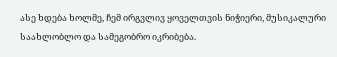ასე ხდება ხოლმე, ჩემ ირგვლივ ყოველთვის ნიჭიერი, მუსიკალური საახლობლო და სამეგობრო იკრიბება.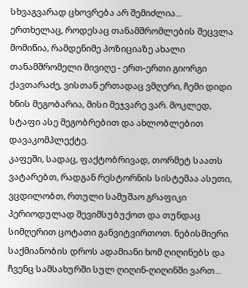სხვაგვარად ცხოვრება არ შემიძლია...
ერთხელაც, როდესაც თანამშრომლების შეცვლა მომიწია, რამდენიმე პოზიციაზე ახალი თანამშრომელი მივიღე - ერთ-ერთი გიორგი ქავთარაძე, ვისთან ერთადაც ვმღერი, ჩემი დიდი ხნის მეგობარია, მისი მეჯვარე ვარ. მოკლედ, სტაფი ასე მეგობრებით და ახლობლებით დავაკომპლექტე.
კაფეში, სადაც, ფაქტობრივად, თორმეტ საათს ვატარებთ, რადგან რესტორნის სისტემაა ასეთი, ვცდილობთ, რთული სამუშაო გრაფიკი პერიოდულად შევიმსუბუქოთ და თუნდაც სიმღერით ცოტათი განვიტვირთოთ. ნებისმიერი საქმიანობის დროს ადამიანი ხომ ღიღინებს და ჩვენც სამსახურში სულ ღიღინ-ღიღინში ვართ...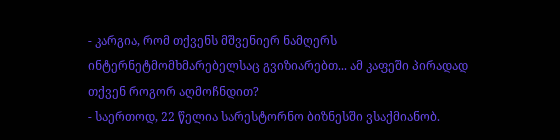- კარგია, რომ თქვენს მშვენიერ ნამღერს ინტერნეტმომხმარებელსაც გვიზიარებთ... ამ კაფეში პირადად თქვენ როგორ აღმოჩნდით?
- საერთოდ, 22 წელია სარესტორნო ბიზნესში ვსაქმიანობ.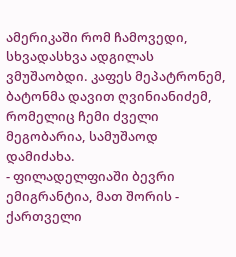ამერიკაში რომ ჩამოვედი, სხვადასხვა ადგილას ვმუშაობდი. კაფეს მეპატრონემ, ბატონმა დავით ღვინიანიძემ, რომელიც ჩემი ძველი მეგობარია, სამუშაოდ დამიძახა.
- ფილადელფიაში ბევრი ემიგრანტია, მათ შორის - ქართველი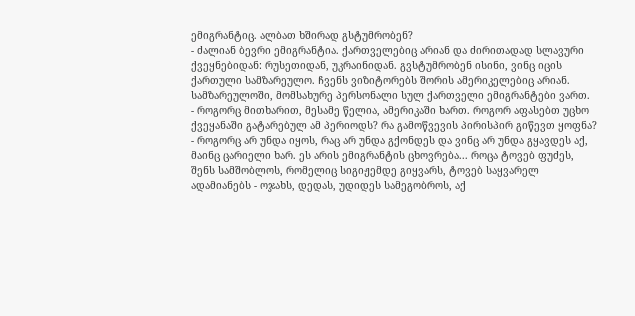ემიგრანტიც. ალბათ ხშირად გსტუმრობენ?
- ძალიან ბევრი ემიგრანტია. ქართველებიც არიან და ძირითადად სლავური ქვეყნებიდან: რუსეთიდან, უკრაინიდან. გვსტუმრობენ ისინი, ვინც იცის ქართული სამზარეულო. ჩვენს ვიზიტორებს შორის ამერიკელებიც არიან. სამზარეულოში, მომსახურე პერსონალი სულ ქართველი ემიგრანტები ვართ.
- როგორც მითხარით, მესამე წელია, ამერიკაში ხართ. როგორ აფასებთ უცხო ქვეყანაში გატარებულ ამ პერიოდს? რა გამოწვევის პირისპირ გიწევთ ყოფნა?
- როგორც არ უნდა იყოს, რაც არ უნდა გქონდეს და ვინც არ უნდა გყავდეს აქ, მაინც ცარიელი ხარ. ეს არის ემიგრანტის ცხოვრება... როცა ტოვებ ფუძეს, შენს სამშობლოს, რომელიც სიგიჟემდე გიყვარს, ტოვებ საყვარელ ადამიანებს - ოჯახს, დედას, უდიდეს სამეგობროს, აქ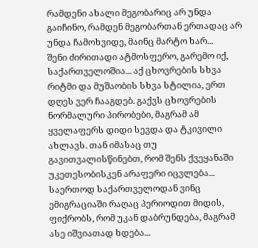რამდენი ახალი მეგობარიც არ უნდა გაიჩინო, რამდენ მეგობართან ერთადაც არ უნდა ჩამოხვიდე, მაინც მარტო ხარ...
შენი ძირითადი ატმოსფერო, გარემო იქ, საქართველოშია... აქ ცხოვრების სხვა რიტმი და მუშაობის სხვა სტილია, ერთ დღეს ვერ ჩააგდებ. გაქვს ცხოვრების ნორმალური პირობები, მაგრამ ამ ყველაფერს დიდი სევდა და ტკივილი ახლავს. თან იმასაც თუ გავითვალისწინებთ, რომ შენს ქვეყანაში უკეთესობისკენ არაფერი იცვლება...
საერთოდ საქართველოდან ვინც ემიგრაციაში რაღაც პერიოდით მიდის, ფიქრობს, რომ უკან დაბრუნდება, მაგრამ ასე იშვიათად ხდება...